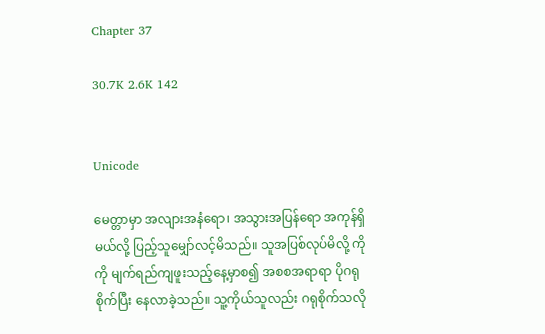Chapter 37

30.7K 2.6K 142


Unicode

မေတ္တာမှာ အလျားအနံရော၊ အသွားအပြန်ရော အကုန်ရှိမယ်လို့ ပြည့်သူမျှော်လင့်မိသည်။ သူအပြစ်လုပ်မိလို့ ကိုကို မျက်ရည်ကျဖူးသည့်နေ့မှာစ၍ အစစအရာရာ ပိုဂရုစိုက်ပြီး နေလာခဲ့သည်။ သူ့ကိုယ်သူလည်း ဂရုစိုက်သလို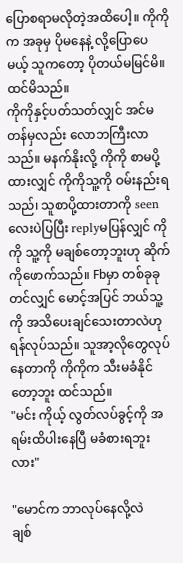ပြောစရာမလိုတဲ့အထိပေါ့။ ကိုကိုက အခုမှ ပိုမနေနဲ့ လို့ပြောပေမယ့် သူကတော့ ပိုတယ်မမြင်မိ။ ထင်မိသည်။
ကိုကိုနှင့်ပတ်သတ်လျှင် အင်မတန်မှလည်း လောဘကြီးလာသည်။ မနက်နိုးလို့ ကိုကို စာမပို့ထားလျှင် ကိုကိုသူ့ကို ဝမ်းနည်းရသည်၊ သူစာပို့ထားတာကို seenလေးပဲပြပြီး replyမပြန်လျှင် ကိုကို သူ့ကို မချစ်တော့ဘူးဟု ဆိုက်ကိုဖောက်သည်။ Fbမှာ တစ်ခုခုတင်လျှင် မောင့်အပြင် ဘယ်သူ့ကို အသိပေးချင်သေးတာလဲဟု ရန်လုပ်သည်။ သူအာ့လိုတွေလုပ်နေတာကို ကိုကိုက သီးမခံနိုင်တော့ဘူး ထင်သည်။
"မင်း ကိုယ့် လွတ်လပ်ခွင့်ကို အရမ်းထိပါးနေပြီ မခံစားရဘူးလား"

"မောင်က ဘာလုပ်နေလို့လဲ
ချစ်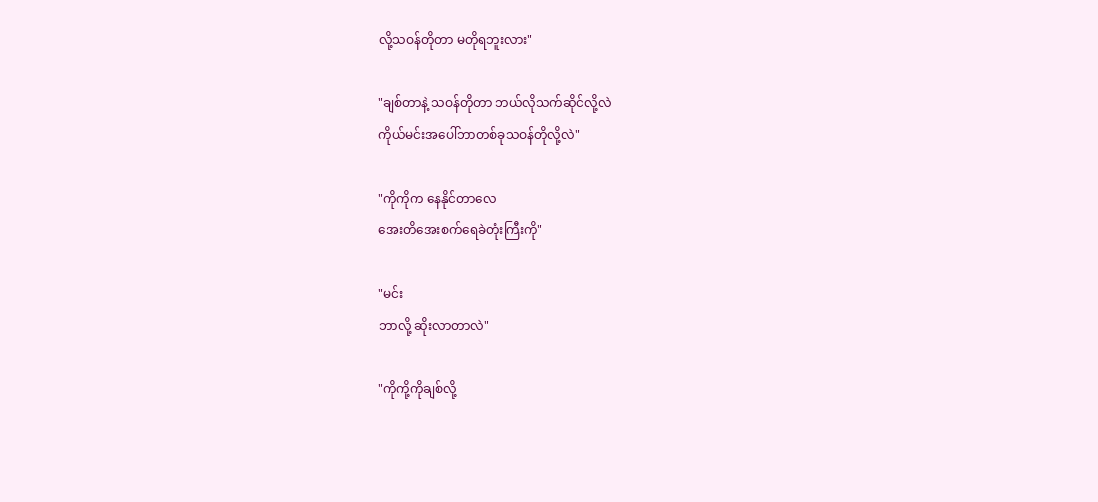လို့သဝန်တိုတာ မတိုရဘူးလား"

"ချစ်တာနဲ့ သဝန်တိုတာ ဘယ်လိုသက်ဆိုင်လို့လဲ
ကိုယ်မင်းအပေါ်ဘာတစ်ခုသဝန်တိုလို့လဲ"

"ကိုကိုက နေနိုင်တာလေ
အေးတိအေးစက်ရေခဲတုံးကြီးကို"

"မင်း
ဘာလို့ ဆိုးလာတာလဲ"

"ကိုကို့ကိုချစ်လို့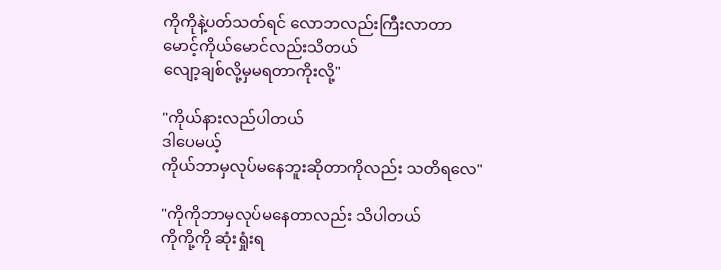ကိုကိုနဲ့ပတ်သတ်ရင် လောဘလည်းကြီးလာတာ
မောင့်ကိုယ်မောင်လည်းသိတယ်
လျော့ချစ်လို့မှမရတာကိုးလို့"

"ကိုယ်နားလည်ပါတယ်
ဒါပေမယ့်
ကိုယ်ဘာမှလုပ်မနေဘူးဆိုတာကိုလည်း သတိရလေ"

"ကိုကိုဘာမှလုပ်မနေတာလည်း သိပါတယ်
ကိုကို့ကို ဆုံးရှုံးရ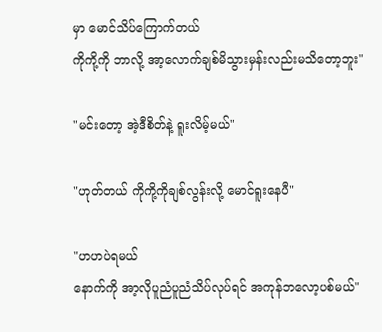မှာ မောင်သိပ်ကြောက်တယ်
ကိုကို့ကို ဘာလို့ အာ့လောက်ချစ်မိသွားမှန်းလည်းမသိတော့ဘူး"

"မင်းတော့ အဲ့ဒီစိတ်နဲ့ ရူးလိမ့်မယ်"

"ဟုတ်တယ် ကိုကို့ကိုချစ်လွန်းလို့ မောင်ရူးနေပီ"

"ဟဟပဲရမယ်
နောက်ကို အာ့လိုပူညံပူညံသိပ်လုပ်ရင် အကုန်ဘလော့ပစ်မယ်"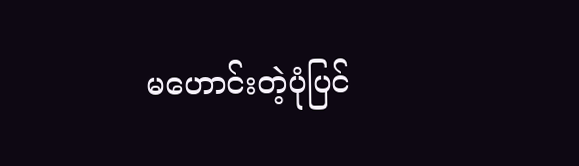မဟောင်းတဲ့ပုံပြင်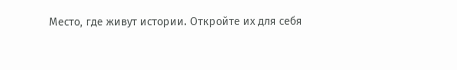Место, где живут истории. Откройте их для себя